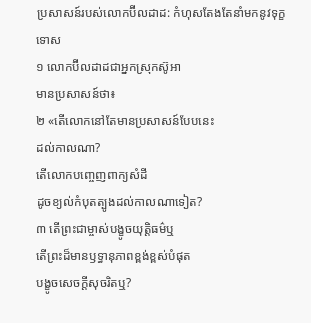ប្រសាសន៍របស់លោកប៊ីលដាដ: កំហុសតែងតែនាំមកនូវទុក្ខទោស
១ លោកប៊ីលដាដជាអ្នកស្រុកស៊ូអា
មានប្រសាសន៍ថា៖
២ «តើលោកនៅតែមានប្រសាសន៍បែបនេះ
ដល់កាលណា?
តើលោកបញ្ចេញពាក្យសំដី
ដូចខ្យល់កំបុតត្បូងដល់កាលណាទៀត?
៣ តើព្រះជាម្ចាស់បង្ខូចយុត្តិធម៌ឬ
តើព្រះដ៏មានឫទ្ធានុភាពខ្ពង់ខ្ពស់បំផុត
បង្ខូចសេចក្ដីសុចរិតឬ?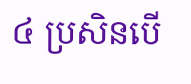៤ ប្រសិនបើ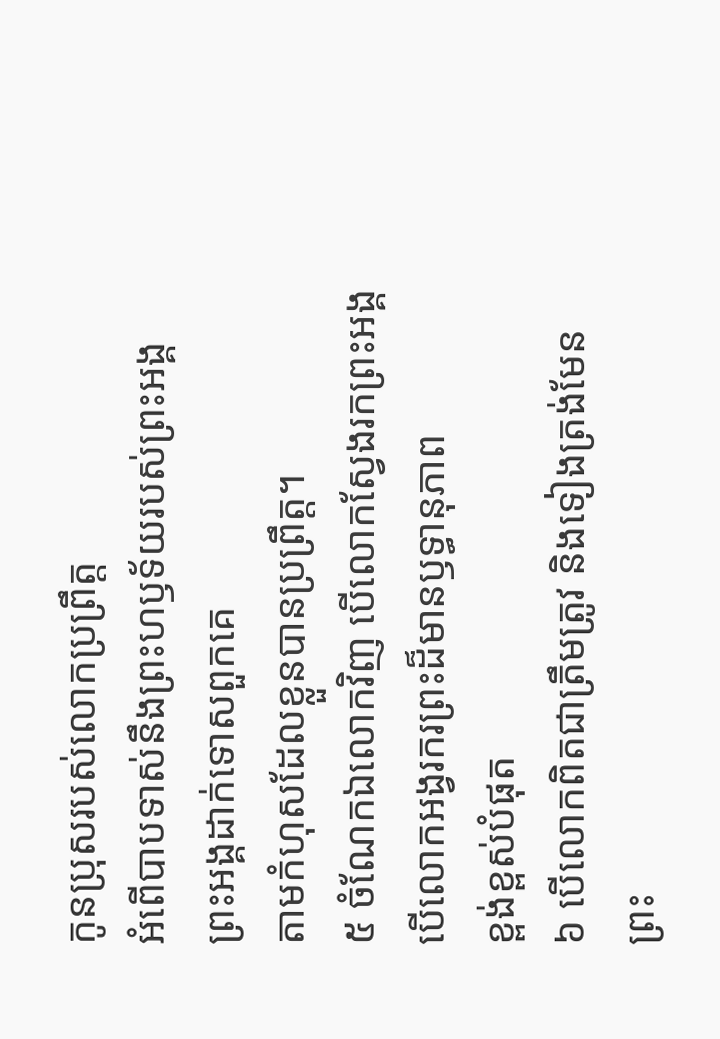កូនប្រុសរបស់លោកប្រព្រឹត្ត
អំពើបាបទាស់នឹងព្រះហឫទ័យរបស់ព្រះអង្គ
ព្រះអង្គដាក់ទោសពួកគេ
តាមកំហុសដែលខ្លួនបានប្រព្រឹត្ត។
៥ ចំណែកឯលោកវិញ បើលោកស្វែងរកព្រះអង្គ
បើលោកអង្វរករព្រះដ៏មានឫទ្ធានុភាព
ខ្ពង់ខ្ពស់បំផុត
៦ បើលោកពិតជាត្រឹមត្រូវ និងទៀងត្រង់មែន
ព្រះ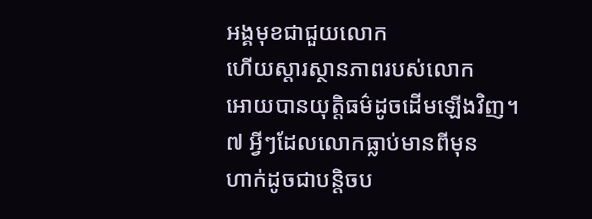អង្គមុខជាជួយលោក
ហើយស្ដារស្ថានភាពរបស់លោក
អោយបានយុត្តិធម៌ដូចដើមឡើងវិញ។
៧ អ្វីៗដែលលោកធ្លាប់មានពីមុន
ហាក់ដូចជាបន្តិចប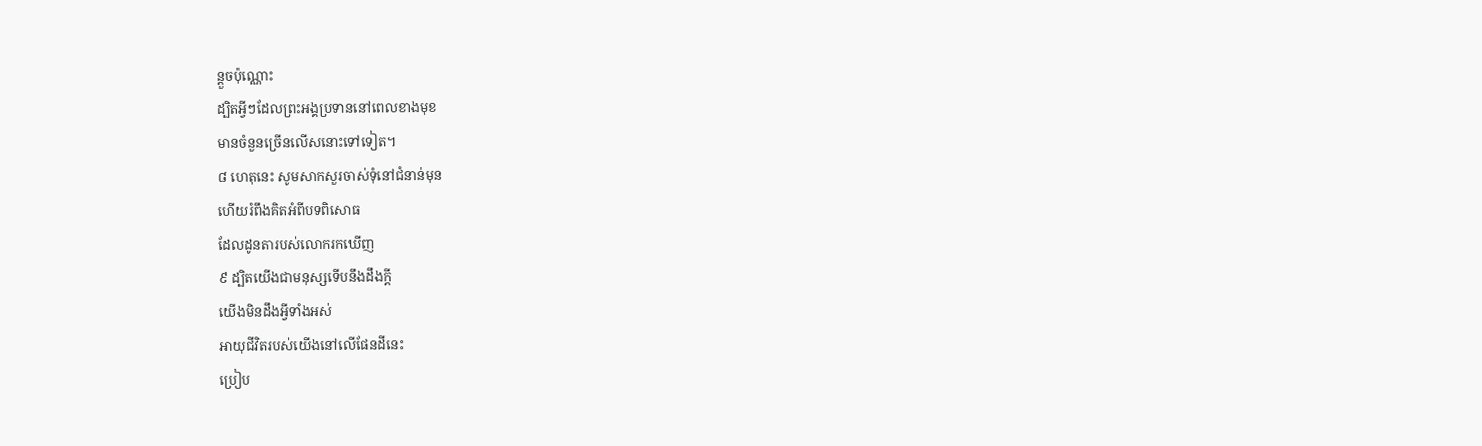ន្តួចប៉ុណ្ណោះ
ដ្បិតអ្វីៗដែលព្រះអង្គប្រទាននៅពេលខាងមុខ
មានចំនួនច្រើនលើសនោះទៅទៀត។
៨ ហេតុនេះ សូមសាកសួរចាស់ទុំនៅជំនាន់មុន
ហើយរំពឹងគិតអំពីបទពិសោធ
ដែលដូនតារបស់លោករកឃើញ
៩ ដ្បិតយើងជាមនុស្សទើបនឹងដឹងក្ដី
យើងមិនដឹងអ្វីទាំងអស់
អាយុជីវិតរបស់យើងនៅលើផែនដីនេះ
ប្រៀប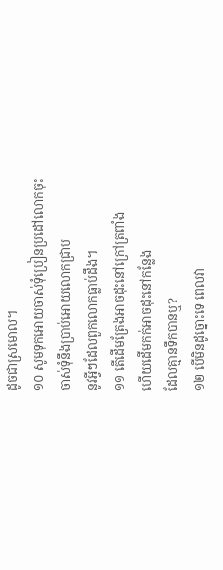ដូចជាស្រមោល។
១០ សូមទុកអោយចាស់ទុំប្រៀនប្រដៅលោកចុះ
ចាស់ទុំនឹងប្រាប់អោយលោកជ្រាប
នូវអ្វីៗដែលពួកលោកធ្លាប់ដឹង។
១១ តើដើមត្រែងអាចដុះនៅក្រៅត្រពាំង
ហើយដើមកក់អាចដុះនៅកន្លែង
ដែលគ្មានទឹកបានឬ?
១២ បើមិនដូច្នោះទេ ពេលវា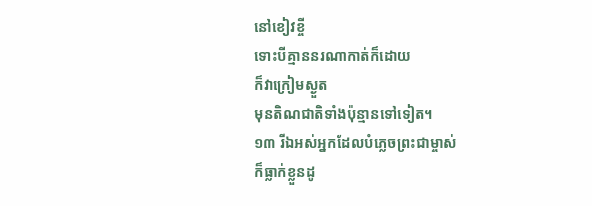នៅខៀវខ្ចី
ទោះបីគ្មាននរណាកាត់ក៏ដោយ
ក៏វាក្រៀមស្ងួត
មុនតិណជាតិទាំងប៉ុន្មានទៅទៀត។
១៣ រីឯអស់អ្នកដែលបំភ្លេចព្រះជាម្ចាស់
ក៏ធ្លាក់ខ្លួនដូ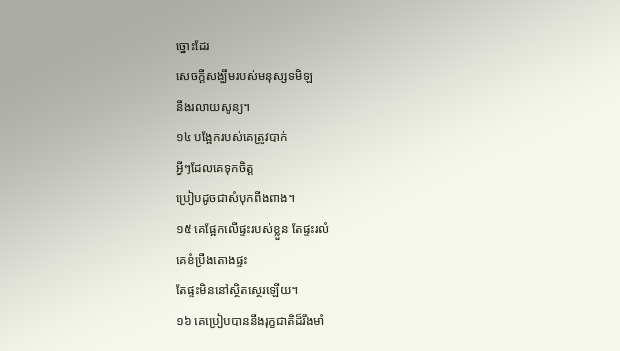ច្នោះដែរ
សេចក្ដីសង្ឃឹមរបស់មនុស្សទមិឡ
នឹងរលាយសូន្យ។
១៤ បង្អែករបស់គេត្រូវបាក់
អ្វីៗដែលគេទុកចិត្ត
ប្រៀបដូចជាសំបុកពីងពាង។
១៥ គេផ្អែកលើផ្ទះរបស់ខ្លួន តែផ្ទះរលំ
គេខំប្រឹងតោងផ្ទះ
តែផ្ទះមិននៅស្ថិតស្ថេរឡើយ។
១៦ គេប្រៀបបាននឹងរុក្ខជាតិដ៏រឹងមាំ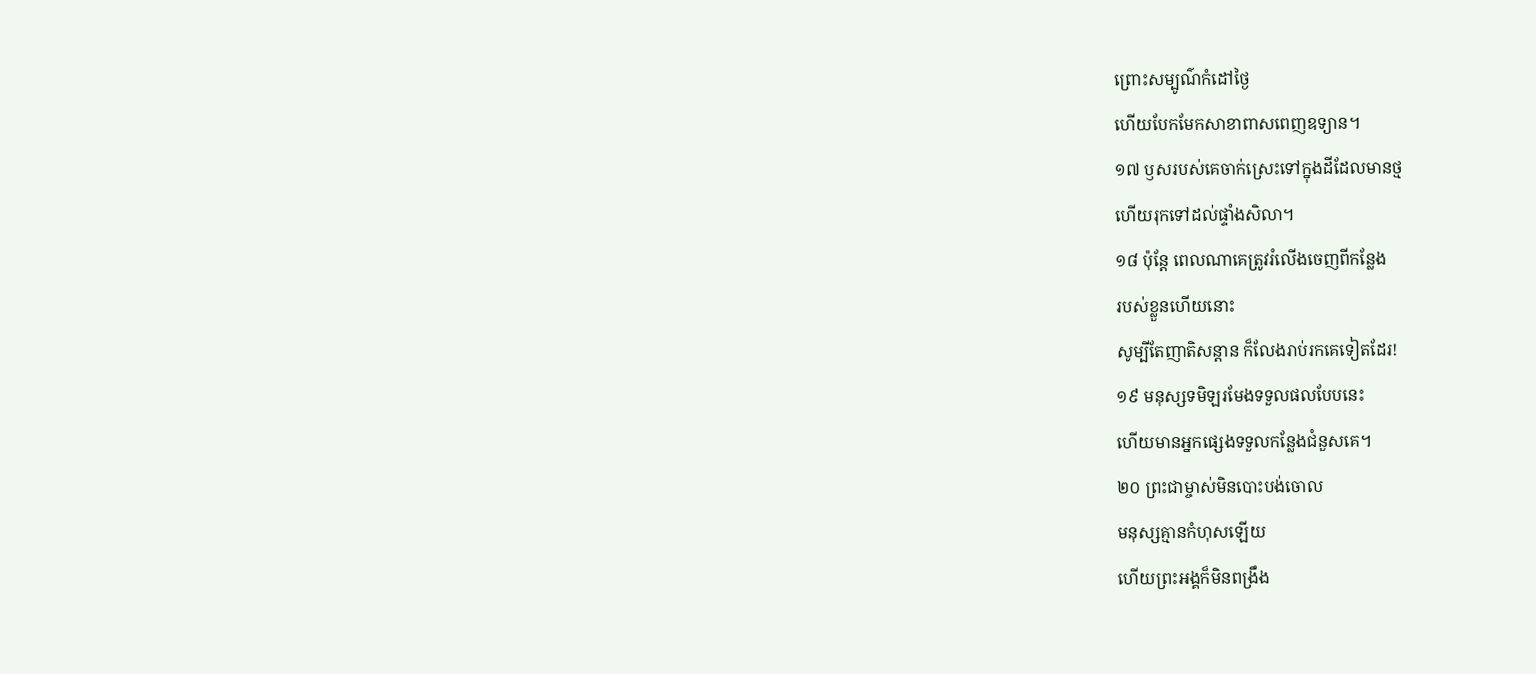ព្រោះសម្បូណ៌កំដៅថ្ងៃ
ហើយបែកមែកសាខាពាសពេញឧទ្យាន។
១៧ ឫសរបស់គេចាក់ស្រេះទៅក្នុងដីដែលមានថ្ម
ហើយរុកទៅដល់ផ្ទាំងសិលា។
១៨ ប៉ុន្តែ ពេលណាគេត្រូវរំលើងចេញពីកន្លែង
របស់ខ្លួនហើយនោះ
សូម្បីតែញាតិសន្ដាន ក៏លែងរាប់រកគេទៀតដែរ!
១៩ មនុស្សទមិឡរមែងទទួលផលបែបនេះ
ហើយមានអ្នកផ្សេងទទួលកន្លែងជំនួសគេ។
២០ ព្រះជាម្ចាស់មិនបោះបង់ចោល
មនុស្សគ្មានកំហុសឡើយ
ហើយព្រះអង្គក៏មិនពង្រឹង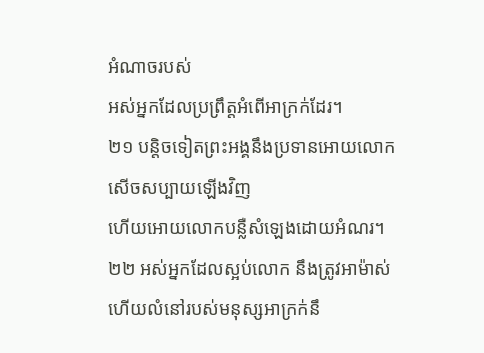អំណាចរបស់
អស់អ្នកដែលប្រព្រឹត្តអំពើអាក្រក់ដែរ។
២១ បន្តិចទៀតព្រះអង្គនឹងប្រទានអោយលោក
សើចសប្បាយឡើងវិញ
ហើយអោយលោកបន្លឺសំឡេងដោយអំណរ។
២២ អស់អ្នកដែលស្អប់លោក នឹងត្រូវអាម៉ាស់
ហើយលំនៅរបស់មនុស្សអាក្រក់នឹ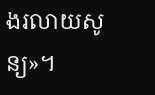ងរលាយសូន្យ»។